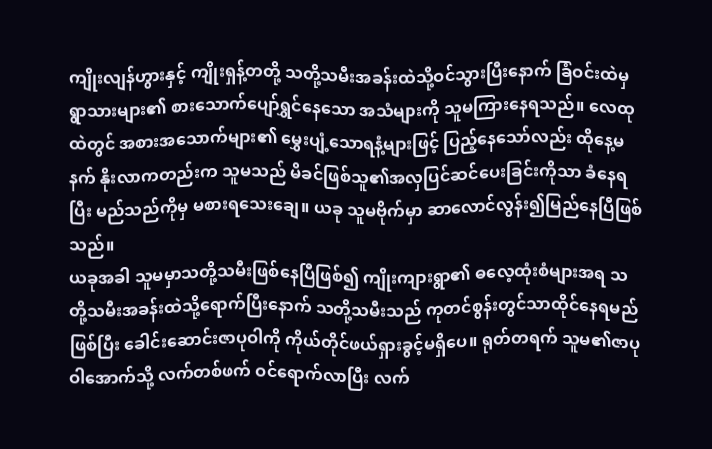ကျိုးလျန်ဟွားနှင့် ကျိုးရှန့်တတို့ သတို့သမီးအခန်းထဲသို့ဝင်သွားပြီးနောက် ခြံဝင်းထဲမှ ရွာသားများ၏ စားသောက်ပျော်ရွှင်နေသော အသံများကို သူမကြားနေရသည်။ လေထုထဲတွင် အစားအသောက်များ၏ မွှေးပျံ့သောရနံ့များဖြင့် ပြည့်နေသော်လည်း ထိုနေ့မနက် နိုးလာကတည်းက သူမသည် မိခင်ဖြစ်သူ၏အလှပြင်ဆင်ပေးခြင်းကိုသာ ခံနေရပြီး မည်သည်ကိုမှ မစားရသေးချေ။ ယခု သူမဗိုက်မှာ ဆာလောင်လွန်း၍မြည်နေပြီဖြစ်သည်။
ယခုအခါ သူမမှာသတို့သမီးဖြစ်နေပြီဖြစ်၍ ကျိုးကျားရွာ၏ ဓလေ့ထုံးစံများအရ သတို့သမီးအခန်းထဲသို့ရောက်ပြီးနောက် သတို့သမီးသည် ကုတင်စွန်းတွင်သာထိုင်နေရမည်ဖြစ်ပြီး ခေါင်းဆောင်းဇာပုဝါကို ကိုယ်တိုင်ဖယ်ရှားခွင့်မရှိပေ။ ရုတ်တရက် သူမ၏ဇာပုဝါအောက်သို့ လက်တစ်ဖက် ဝင်ရောက်လာပြီး လက်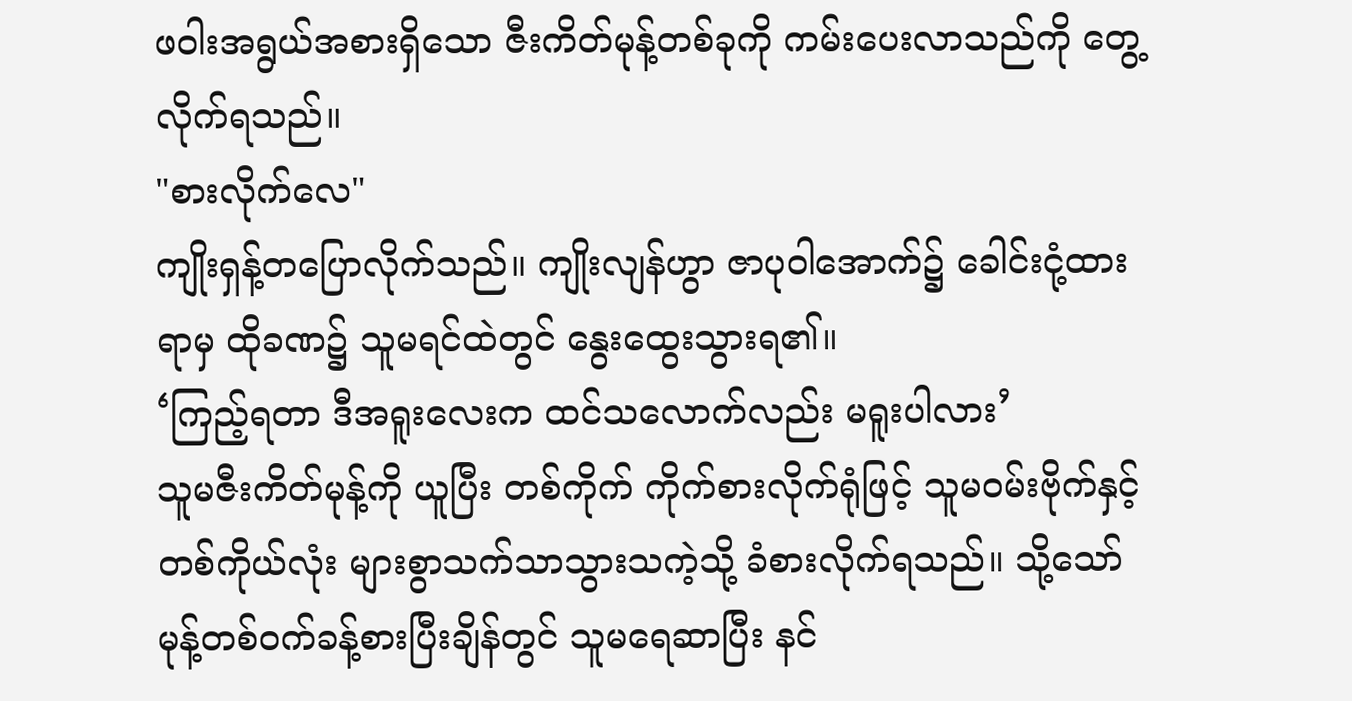ဖဝါးအရွယ်အစားရှိသော ဇီးကိတ်မုန့်တစ်ခုကို ကမ်းပေးလာသည်ကို တွေ့လိုက်ရသည်။
"စားလိုက်လေ"
ကျိုးရှန့်တပြောလိုက်သည်။ ကျိုးလျန်ဟွာ ဇာပုဝါအောက်၌ ခေါင်းငုံ့ထားရာမှ ထိုခဏ၌ သူမရင်ထဲတွင် နွေးထွေးသွားရ၏။
‘ကြည့်ရတာ ဒီအရူးလေးက ထင်သလောက်လည်း မရူးပါလား’
သူမဇီးကိတ်မုန့်ကို ယူပြီး တစ်ကိုက် ကိုက်စားလိုက်ရုံဖြင့် သူမဝမ်းဗိုက်နှင့် တစ်ကိုယ်လုံး များစွာသက်သာသွားသကဲ့သို့ ခံစားလိုက်ရသည်။ သို့သော် မုန့်တစ်ဝက်ခန့်စားပြီးချိန်တွင် သူမရေဆာပြီး နင်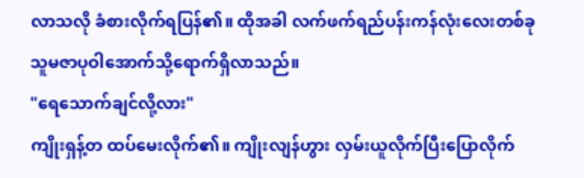လာသလို ခံစားလိုက်ရပြန်၏။ ထိုအခါ လက်ဖက်ရည်ပန်းကန်လုံးလေးတစ်ခု သူမဇာပုဝါအောက်သို့ရောက်ရှိလာသည်။
"ရေသောက်ချင်လို့လား"
ကျိုးရှန့်တ ထပ်မေးလိုက်၏။ ကျိုးလျန်ဟွား လှမ်းယူလိုက်ပြီးပြောလိုက်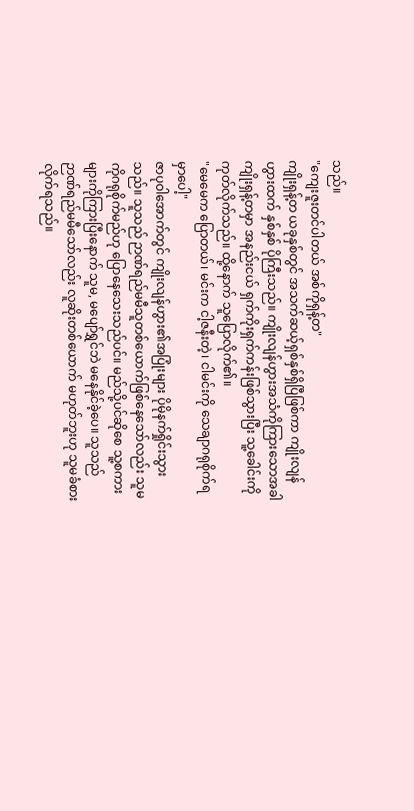သည်။
"ကျေးဇူးတင်ပါတယ် အစ်ကိုရှန့်တ"
ကျိုးရှန့်တ ယခုနှစ်တွင် အသက်ဆယ့်ရှစ်နှစ်ရှိပြီဖြစ်ကာ ကျိုးလျန်ဟွားထက် နှစ်နှစ် ပိုကြီးသည်။ ကျိုးလျန်ဟွားအသံကိုကြားသောအခါ ကျိုးရှန့်တမှာ အနည်းငယ် ရှက်ကိုးရှက်ကန်းဖြစ်သွားပြီး သူ့ခေါင်းကိုကုတ်လိုက်သည်။ ထို့နောက် သူပြောလိုက်၏။
"မေမေက ပြောတယ်၊ မင်းက ငါ့ဇနီးတဲ့၊ ငါမင်းကို သေချာဂရုစိုက်ရမှာပေါ့"
ဇာပုဝါအောက်တွင် ကျိုးလျန်ဟွား၏အပြုံးများ ပိုမိုနက်ရှိုင်းသွားသည်။ သူသည် ဉာဏ်ရည်မမီသူတစ်ယောက်ဖြစ်နေသော်လည်း သူမကိုဂရုစိုက်မည်ဟု ပြောနေသေးသည်ပင်။ မည်သို့ပင်ဆိုစေ သူ့စကားများကိုကြားပြီးနောက် သူမ, မပျော်ရွှင်ဘဲ မနေနိုင်ခဲ့ပေ။ သူသည် ဉာဏ်ရည်မမီသော်လည်း လူဆိုးတစ်ယောက် မဟုတ်ဘူးဟု သူမခံစားလိုက်ရသည်။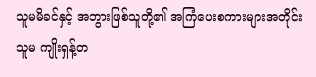သူမမိခင်နှင့် အဘွားဖြစ်သူတို့၏ အကြံပေးစကားများအတိုင်း သူမ ကျိုးရှန့်တ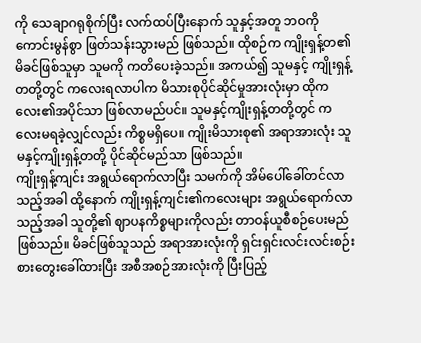ကို သေချာဂရုစိုက်ပြီး လက်ထပ်ပြီးနောက် သူနှင့်အတူ ဘဝကိုကောင်းမွန်စွာ ဖြတ်သန်းသွားမည် ဖြစ်သည်။ ထိုစဉ်က ကျိုးရှန့်တ၏မိခင်ဖြစ်သူမှာ သူမကို ကတိပေးခဲ့သည်။ အကယ်၍ သူမနှင့် ကျိုးရှန့်တတို့တွင် ကလေးရလာပါက မိသားစုပိုင်ဆိုင်မှုအားလုံးမှာ ထိုကလေး၏အပိုင်သာ ဖြစ်လာမည်ပင်။ သူမနှင့်ကျိုးရှန့်တတို့တွင် ကလေးမရခဲ့လျှင်လည်း ကိစ္စမရှိပေ။ ကျိုးမိသားစု၏ အရာအားလုံး သူမနှင့်ကျိုးရှန့်တတို့ ပိုင်ဆိုင်မည်သာ ဖြစ်သည်။
ကျိုးရှန့်ကျင်း အရွယ်ရောက်လာပြီး သမက်ကို အိမ်ပေါ်ခေါ်တင်လာသည့်အခါ ထို့နောက် ကျိုးရှန့်ကျင်း၏ကလေးများ အရွယ်ရောက်လာသည့်အခါ သူတို့၏ ဈာပနကိစ္စများကိုလည်း တာဝန်ယူစီစဉ်ပေးမည်ဖြစ်သည်။ မိခင်ဖြစ်သူသည် အရာအားလုံးကို ရှင်းရှင်းလင်းလင်းစဉ်းစားတွေးခေါ်ထားပြီး အစီအစဉ်အားလုံးကို ပြီးပြည့်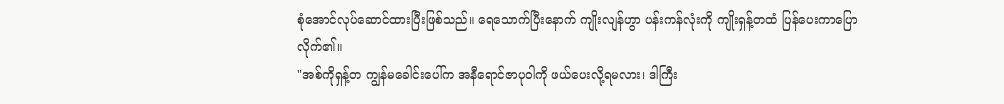စုံအောင်လုပ်ဆောင်ထားပြီးဖြစ်သည်။ ရေသောက်ပြီးနောက် ကျိုးလျန်ဟွာ ပန်းကန်လုံးကို ကျိုးရှန့်တထံ ပြန်ပေးကာပြောလိုက်၏။
"အစ်ကိုရှန့်တ ကျွန်မခေါင်းပေါ်က အနီရောင်ဇာပုဝါကို ဖယ်ပေးလို့ရမလား၊ ဒါကြီး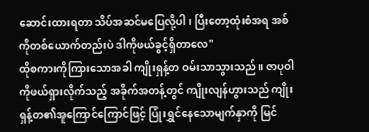ဆောင်းထားရတာ သိပ်အဆင်မပြေလို့ပါ၊ ပြီးတော့ထုံးစံအရ အစ်ကိုတစ်ယောက်တည်းပဲ ဒါကိုဖယ်ခွင့်ရှိတာလေ"
ထိုစကားကိုကြားသောအခါ ကျိုးရှန့်တ ဝမ်းသာသွားသည်။ ဇာပုဝါကိုဖယ်ရှားလိုက်သည့် အခိုက်အတန့်တွင် ကျိုးလျန်ဟွားသည် ကျိုးရှန့်တ၏အူကြောင်ကြောင်ဖြင့် ပြုံးရွှင်နေသောမျက်နှာကို မြင်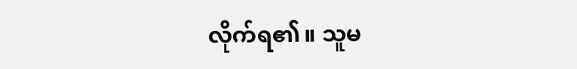လိုက်ရ၏။ သူမ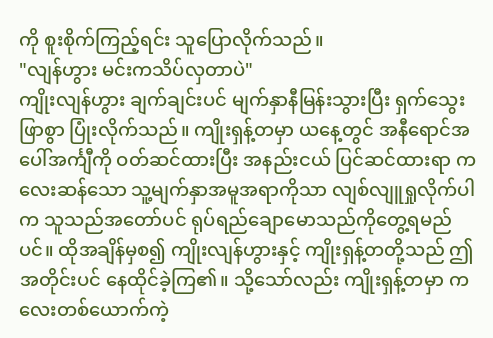ကို စူးစိုက်ကြည့်ရင်း သူပြောလိုက်သည်။
"လျန်ဟွား မင်းကသိပ်လှတာပဲ"
ကျိုးလျန်ဟွား ချက်ချင်းပင် မျက်နှာနီမြန်းသွားပြီး ရှက်သွေးဖြာစွာ ပြုံးလိုက်သည်။ ကျိုးရှန့်တမှာ ယနေ့တွင် အနီရောင်အပေါ်အင်္ကျီကို ဝတ်ဆင်ထားပြီး အနည်းငယ် ပြင်ဆင်ထားရာ ကလေးဆန်သော သူ့မျက်နှာအမူအရာကိုသာ လျစ်လျူရှုလိုက်ပါက သူသည်အတော်ပင် ရုပ်ရည်ချောမောသည်ကိုတွေ့ရမည်ပင်။ ထိုအချိန်မှစ၍ ကျိုးလျန်ဟွားနှင့် ကျိုးရှန့်တတို့သည် ဤအတိုင်းပင် နေထိုင်ခဲ့ကြ၏။ သို့သော်လည်း ကျိုးရှန့်တမှာ ကလေးတစ်ယောက်ကဲ့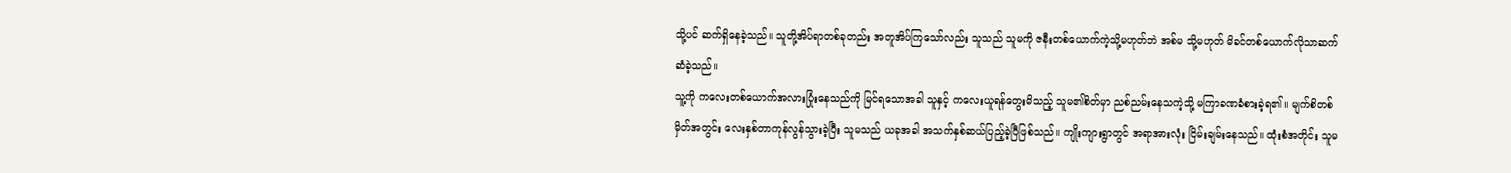သို့ပင် ဆက်ရှိနေခဲ့သည်။ သူတို့အိပ်ရာတစ်ခုတည်း အတူအိပ်ကြသော်လည်း သူသည် သူမကို ဇနီးတစ်ယောက်ကဲ့သို့မဟုတ်ဘဲ အစ်မ သို့မဟုတ် မိခင်တစ်ယောက်လိုသာဆက်ဆံခဲ့သည်။
သူ့ကို ကလေးတစ်ယောက်အလားပြုံးနေသည်ကို မြင်ရသောအခါ သူနှင့် ကလေးယူရန်တွေးမိသည့် သူမ၏စိတ်မှာ ညစ်ညမ်းနေသကဲ့သို့ မကြာခဏခံစားခဲ့ရ၏။ မျက်စိတစ်မှိတ်အတွင်း လေးနှစ်တာကုန်လွန်သွားခဲ့ပြီး သူမသည် ယခုအခါ အသက်နှစ်ဆယ်ပြည့်ခဲ့ပြီဖြစ်သည်။ ကျိုးကျားရွာတွင် အရာအားလုံး ငြိမ်းချမ်းနေသည်။ ထုံးစံအတိုင်း သူမ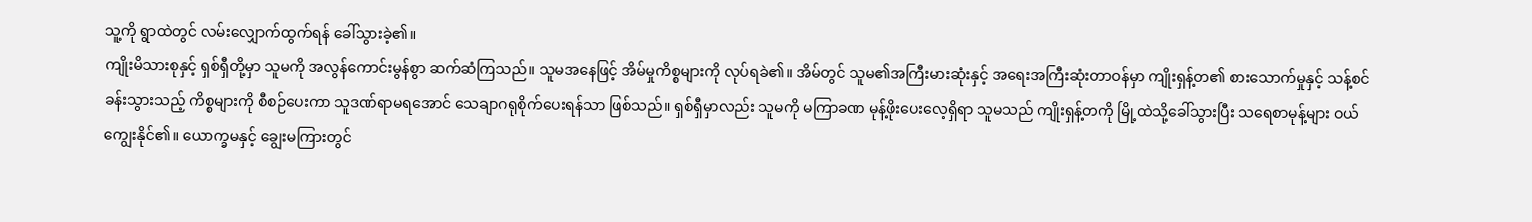သူ့ကို ရွာထဲတွင် လမ်းလျှောက်ထွက်ရန် ခေါ်သွားခဲ့၏။
ကျိုးမိသားစုနှင့် ရှစ်ရှီတို့မှာ သူမကို အလွန်ကောင်းမွန်စွာ ဆက်ဆံကြသည်။ သူမအနေဖြင့် အိမ်မှုကိစ္စများကို လုပ်ရခဲ၏။ အိမ်တွင် သူမ၏အကြီးမားဆုံးနှင့် အရေးအကြီးဆုံးတာဝန်မှာ ကျိုးရှန့်တ၏ စားသောက်မှုနှင့် သန့်စင်ခန်းသွားသည့် ကိစ္စများကို စီစဉ်ပေးကာ သူဒဏ်ရာမရအောင် သေချာဂရုစိုက်ပေးရန်သာ ဖြစ်သည်။ ရှစ်ရှီမှာလည်း သူမကို မကြာခဏ မုန့်ဖိုးပေးလေ့ရှိရာ သူမသည် ကျိုးရှန့်တကို မြို့ထဲသို့ခေါ်သွားပြီး သရေစာမုန့်များ ဝယ်ကျွေးနိုင်၏။ ယောက္ခမနှင့် ချွေးမကြားတွင်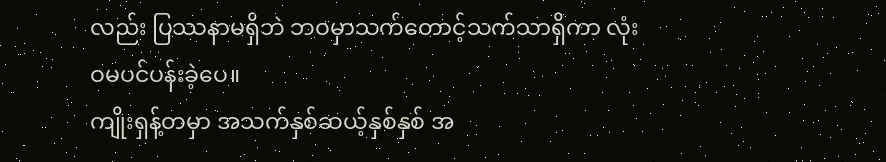လည်း ပြဿနာမရှိဘဲ ဘဝမှာသက်တောင့်သက်သာရှိကာ လုံးဝမပင်ပန်းခဲ့ပေ။
ကျိုးရှန့်တမှာ အသက်နှစ်ဆယ့်နှစ်နှစ် အ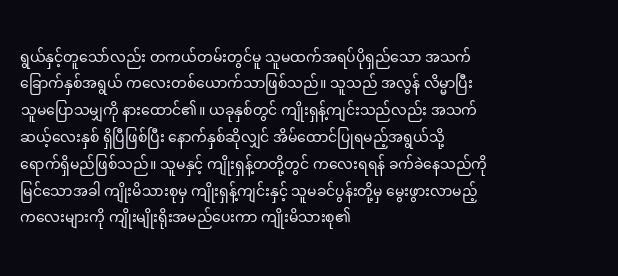ရွယ်နှင့်တူသော်လည်း တကယ်တမ်းတွင်မူ သူမထက်အရပ်ပိုရှည်သော အသက်ခြောက်နှစ်အရွယ် ကလေးတစ်ယောက်သာဖြစ်သည်။ သူသည် အလွန် လိမ္မာပြီး သူမပြောသမျှကို နားထောင်၏။ ယခုနှစ်တွင် ကျိုးရှန့်ကျင်းသည်လည်း အသက်ဆယ့်လေးနှစ် ရှိပြီဖြစ်ပြီး နောက်နှစ်ဆိုလျှင် အိမ်ထောင်ပြုရမည့်အရွယ်သို့ ရောက်ရှိမည်ဖြစ်သည်။ သူမနှင့် ကျိုးရှန့်တတို့တွင် ကလေးရရန် ခက်ခဲနေသည်ကိုမြင်သောအခါ ကျိုးမိသားစုမှ ကျိုးရှန့်ကျင်းနှင့် သူမခင်ပွန်းတို့မှ မွေးဖွားလာမည့် ကလေးများကို ကျိုးမျိုးရိုးအမည်ပေးကာ ကျိုးမိသားစု၏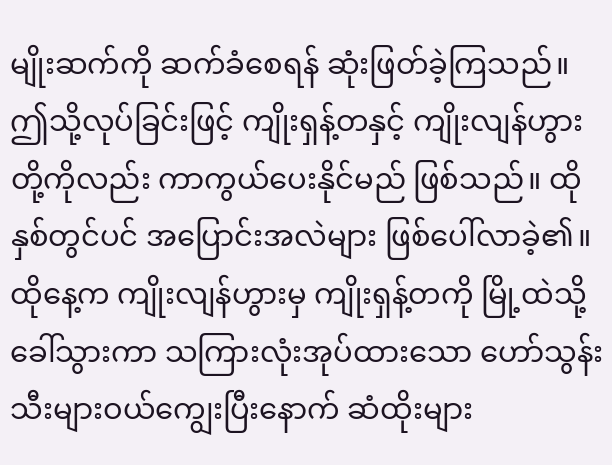မျိုးဆက်ကို ဆက်ခံစေရန် ဆုံးဖြတ်ခဲ့ကြသည်။
ဤသို့လုပ်ခြင်းဖြင့် ကျိုးရှန့်တနှင့် ကျိုးလျန်ဟွားတို့ကိုလည်း ကာကွယ်ပေးနိုင်မည် ဖြစ်သည်။ ထိုနှစ်တွင်ပင် အပြောင်းအလဲများ ဖြစ်ပေါ်လာခဲ့၏။ ထိုနေ့က ကျိုးလျန်ဟွားမှ ကျိုးရှန့်တကို မြို့ထဲသို့ခေါ်သွားကာ သကြားလုံးအုပ်ထားသော ဟော်သွန်းသီးများဝယ်ကျွေးပြီးနောက် ဆံထိုးများ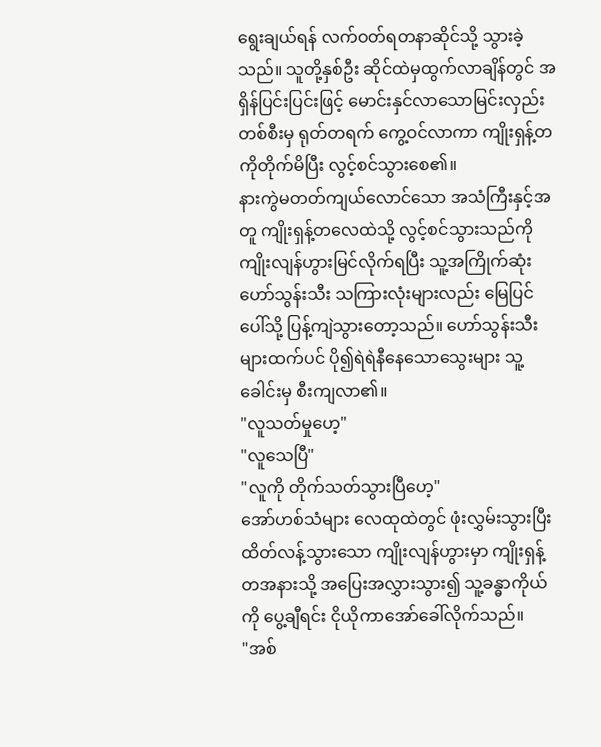ရွေးချယ်ရန် လက်ဝတ်ရတနာဆိုင်သို့ သွားခဲ့သည်။ သူတို့နှစ်ဦး ဆိုင်ထဲမှထွက်လာချိန်တွင် အရှိန်ပြင်းပြင်းဖြင့် မောင်းနှင်လာသောမြင်းလှည်းတစ်စီးမှ ရုတ်တရက် ကွေ့ဝင်လာကာ ကျိုးရှန့်တကိုတိုက်မိပြီး လွင့်စင်သွားစေ၏။
နားကွဲမတတ်ကျယ်လောင်သော အသံကြီးနှင့်အတူ ကျိုးရှန့်တလေထဲသို့ လွင့်စင်သွားသည်ကို ကျိုးလျန်ဟွားမြင်လိုက်ရပြီး သူ့အကြိုက်ဆုံးဟော်သွန်းသီး သကြားလုံးများလည်း မြေပြင်ပေါ်သို့ ပြန့်ကျဲသွားတော့သည်။ ဟော်သွန်းသီးများထက်ပင် ပို၍ရဲရဲနီနေသောသွေးများ သူ့ခေါင်းမှ စီးကျလာ၏။
"လူသတ်မှုဟေ့"
"လူသေပြီ"
"လူကို တိုက်သတ်သွားပြီဟေ့"
အော်ဟစ်သံများ လေထုထဲတွင် ဖုံးလွှမ်းသွားပြီး ထိတ်လန့်သွားသော ကျိုးလျန်ဟွားမှာ ကျိုးရှန့်တအနားသို့ အပြေးအလွှားသွား၍ သူ့ခန္ဓာကိုယ်ကို ပွေ့ချီရင်း ငိုယိုကာအော်ခေါ်လိုက်သည်။
"အစ်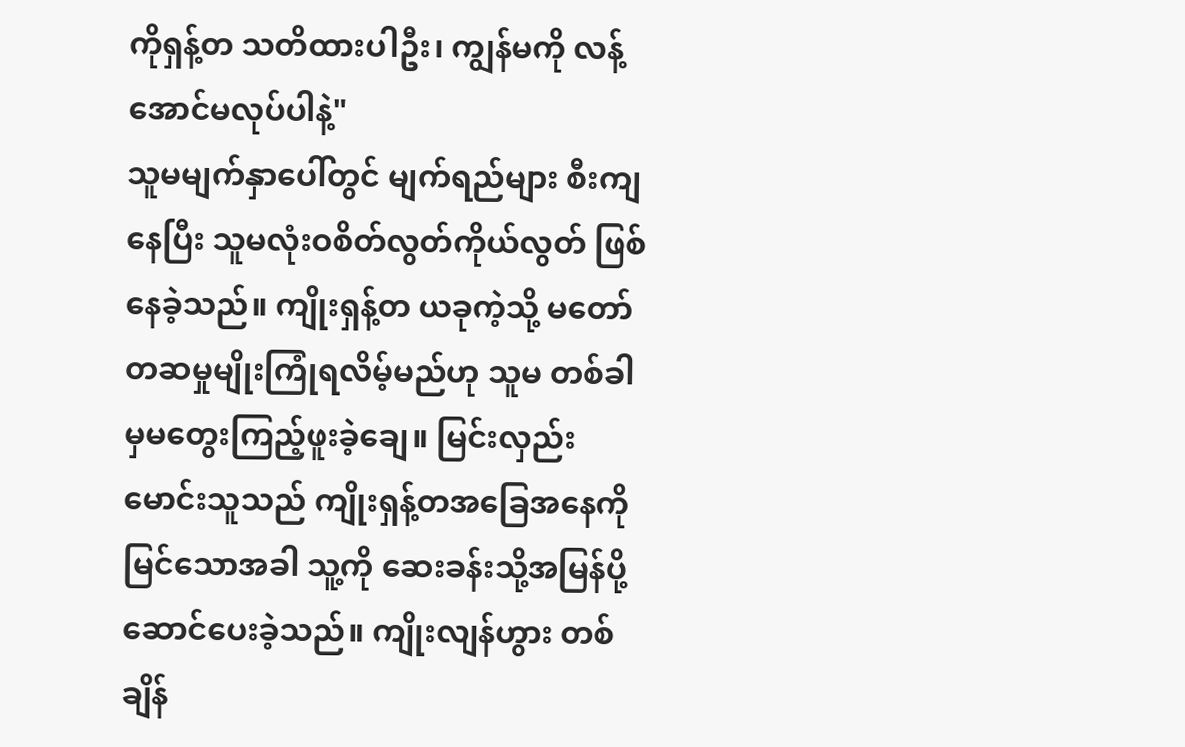ကိုရှန့်တ သတိထားပါဦး၊ ကျွန်မကို လန့်အောင်မလုပ်ပါနဲ့"
သူမမျက်နှာပေါ်တွင် မျက်ရည်များ စီးကျနေပြီး သူမလုံးဝစိတ်လွတ်ကိုယ်လွတ် ဖြစ်နေခဲ့သည်။ ကျိုးရှန့်တ ယခုကဲ့သို့ မတော်တဆမှုမျိုးကြုံရလိမ့်မည်ဟု သူမ တစ်ခါမှမတွေးကြည့်ဖူးခဲ့ချေ။ မြင်းလှည်းမောင်းသူသည် ကျိုးရှန့်တအခြေအနေကို မြင်သောအခါ သူ့ကို ဆေးခန်းသို့အမြန်ပို့ဆောင်ပေးခဲ့သည်။ ကျိုးလျန်ဟွား တစ်ချိန်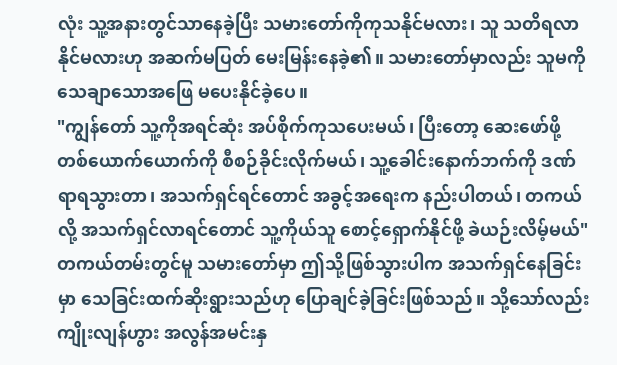လုံး သူ့အနားတွင်သာနေခဲ့ပြီး သမားတော်ကိုကုသနိုင်မလား၊ သူ သတိရလာနိုင်မလားဟု အဆက်မပြတ် မေးမြန်းနေခဲ့၏။ သမားတော်မှာလည်း သူမကိုသေချာသောအဖြေ မပေးနိုင်ခဲ့ပေ။
"ကျွန်တော် သူ့ကိုအရင်ဆုံး အပ်စိုက်ကုသပေးမယ်၊ ပြီးတော့ ဆေးဖော်ဖို့ တစ်ယောက်ယောက်ကို စီစဉ်ခိုင်းလိုက်မယ်၊ သူ့ခေါင်းနောက်ဘက်ကို ဒဏ်ရာရသွားတာ၊ အသက်ရှင်ရင်တောင် အခွင့်အရေးက နည်းပါတယ်၊ တကယ်လို့ အသက်ရှင်လာရင်တောင် သူ့ကိုယ်သူ စောင့်ရှောက်နိုင်ဖို့ ခဲယဉ်းလိမ့်မယ်"
တကယ်တမ်းတွင်မူ သမားတော်မှာ ဤသို့ဖြစ်သွားပါက အသက်ရှင်နေခြင်းမှာ သေခြင်းထက်ဆိုးရွားသည်ဟု ပြောချင်ခဲ့ခြင်းဖြစ်သည်။ သို့သော်လည်း ကျိုးလျန်ဟွား အလွန်အမင်းနှ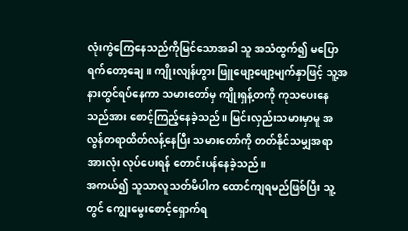လုံးကွဲကြေနေသည်ကိုမြင်သောအခါ သူ အသံထွက်၍ မပြောရက်တော့ချေ။ ကျိုးလျန်ဟွား ဖြူဖျော့ဖျော့မျက်နှာဖြင့် သူ့အနားတွင်ရပ်နေကာ သမားတော်မှ ကျိုးရှန့်တကို ကုသပေးနေသည်အား စောင့်ကြည့်နေခဲ့သည်။ မြင်းလှည်းသမားမှာမူ အလွန်တရာထိတ်လန့်နေပြီး သမားတော်ကို တတ်နိုင်သမျှအရာအားလုံး လုပ်ပေးရန် တောင်းပန်နေခဲ့သည်။
အကယ်၍ သူသာလူသတ်မိပါက ထောင်ကျရမည်ဖြစ်ပြီး သူ့တွင် ကျွေးမွေးစောင့်ရှောက်ရ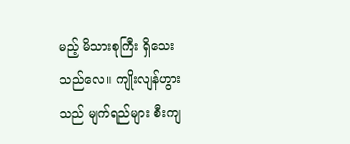မည့် မိသားစုကြီး ရှိသေးသည်လေ။ ကျိုးလျန်ဟွားသည် မျက်ရည်များ စီးကျ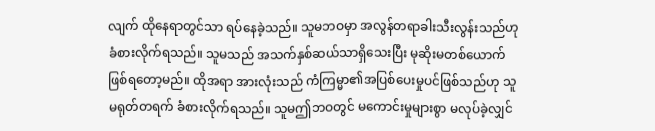လျက် ထိုနေရာတွင်သာ ရပ်နေခဲ့သည်။ သူမဘဝမှာ အလွန်တရာခါးသီးလွန်းသည်ဟု ခံစားလိုက်ရသည်။ သူမသည် အသက်နှစ်ဆယ်သာရှိသေးပြီး မုဆိုးမတစ်ယောက်ဖြစ်ရတော့မည်။ ထိုအရာ အားလုံးသည် ကံကြမ္မာ၏အပြစ်ပေးမှုပင်ဖြစ်သည်ဟု သူမရုတ်တရက် ခံစားလိုက်ရသည်။ သူမဤဘဝတွင် မကောင်းမှုများစွာ မလုပ်ခဲ့လျှင်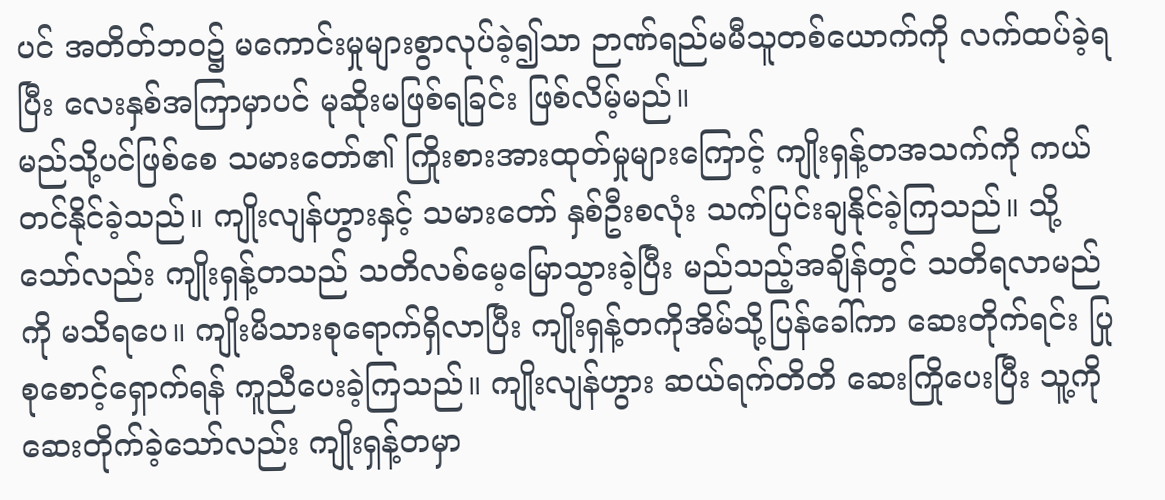ပင် အတိတ်ဘဝ၌ မကောင်းမှုများစွာလုပ်ခဲ့၍သာ ဉာဏ်ရည်မမီသူတစ်ယောက်ကို လက်ထပ်ခဲ့ရပြီး လေးနှစ်အကြာမှာပင် မုဆိုးမဖြစ်ရခြင်း ဖြစ်လိမ့်မည်။
မည်သို့ပင်ဖြစ်စေ သမားတော်၏ ကြိုးစားအားထုတ်မှုများကြောင့် ကျိုးရှန့်တအသက်ကို ကယ်တင်နိုင်ခဲ့သည်။ ကျိုးလျန်ဟွားနှင့် သမားတော် နှစ်ဦးစလုံး သက်ပြင်းချနိုင်ခဲ့ကြသည်။ သို့သော်လည်း ကျိုးရှန့်တသည် သတိလစ်မေ့မြောသွားခဲ့ပြီး မည်သည့်အချိန်တွင် သတိရလာမည်ကို မသိရပေ။ ကျိုးမိသားစုရောက်ရှိလာပြီး ကျိုးရှန့်တကိုအိမ်သို့ပြန်ခေါ်ကာ ဆေးတိုက်ရင်း ပြုစုစောင့်ရှောက်ရန် ကူညီပေးခဲ့ကြသည်။ ကျိုးလျန်ဟွား ဆယ်ရက်တိတိ ဆေးကြိုပေးပြီး သူ့ကိုဆေးတိုက်ခဲ့သော်လည်း ကျိုးရှန့်တမှာ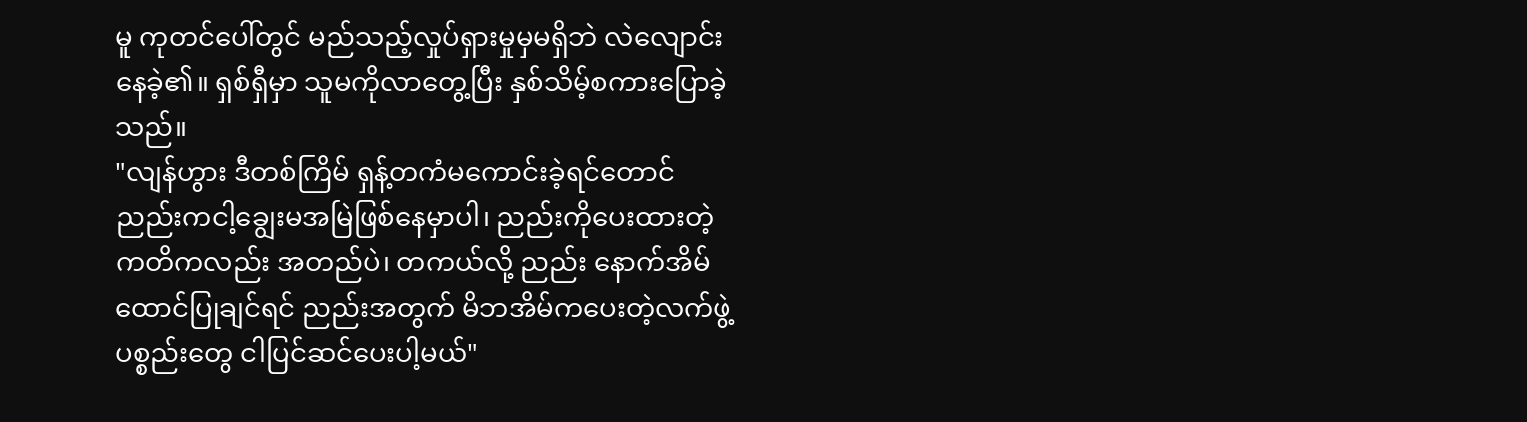မူ ကုတင်ပေါ်တွင် မည်သည့်လှုပ်ရှားမှုမှမရှိဘဲ လဲလျောင်းနေခဲ့၏။ ရှစ်ရှီမှာ သူမကိုလာတွေ့ပြီး နှစ်သိမ့်စကားပြောခဲ့သည်။
"လျန်ဟွား ဒီတစ်ကြိမ် ရှန့်တကံမကောင်းခဲ့ရင်တောင် ညည်းကငါ့ချွေးမအမြဲဖြစ်နေမှာပါ၊ ညည်းကိုပေးထားတဲ့ ကတိကလည်း အတည်ပဲ၊ တကယ်လို့ ညည်း နောက်အိမ်ထောင်ပြုချင်ရင် ညည်းအတွက် မိဘအိမ်ကပေးတဲ့လက်ဖွဲ့ပစ္စည်းတွေ ငါပြင်ဆင်ပေးပါ့မယ်"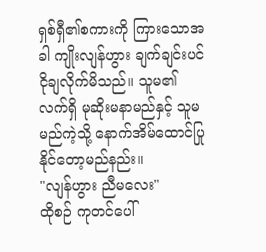ရှစ်ရှီ၏စကားကို ကြားသောအခါ ကျိုးလျန်ဟွား ချက်ချင်းပင်ငိုချလိုက်မိသည်။ သူမ၏လက်ရှိ မုဆိုးမနာမည်နှင့် သူမ မည်ကဲ့သို့ နောက်အိမ်ထောင်ပြုနိုင်တော့မည်နည်း။
"လျန်ဟွား ညီမလေး"
ထိုစဉ် ကုတင်ပေါ်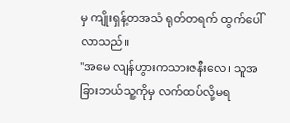မှ ကျိုးရှန့်တအသံ ရုတ်တရက် ထွက်ပေါ်လာသည်။
"အမေ လျန်ဟွားကသားဇနီးလေ၊ သူအခြားဘယ်သူ့ကိုမှ လက်ထပ်လို့မရ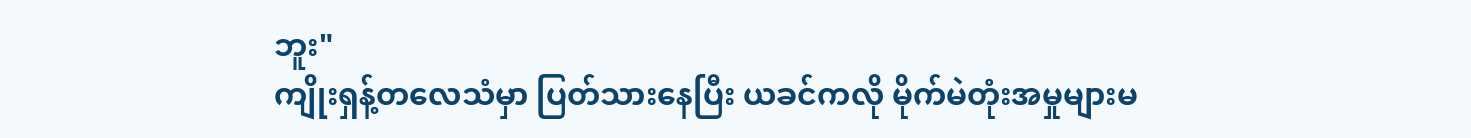ဘူး"
ကျိုးရှန့်တလေသံမှာ ပြတ်သားနေပြီး ယခင်ကလို မိုက်မဲတုံးအမှုများမ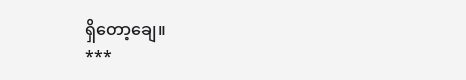ရှိတော့ချေ။
***